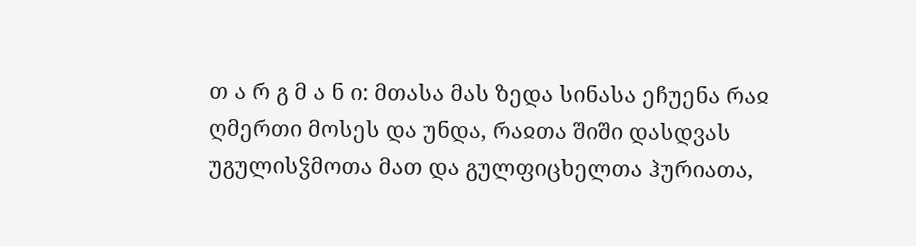თ ა რ გ მ ა ნ ი: მთასა მას ზედა სინასა ეჩუენა რაჲ ღმერთი მოსეს და უნდა, რაჲთა შიში დასდვას უგულისჴმოთა მათ და გულფიცხელთა ჰურიათა,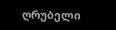ღრუბელი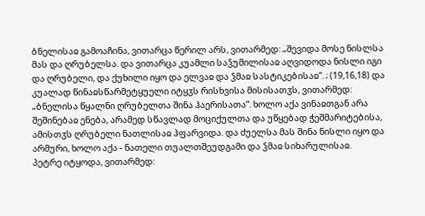ბნელისაჲ გამოაჩინა, ვითარცა წერილ არს, ვითარმედ: „შევიდა მოსე ნისლსა მას და ღრუბელსა. და ვითარცა კუამლი საჴუმილისაჲ აღვიდოდა ნისლი იგი და ღრუბელი, და ქუხილი იყო და ელვაჲ და ჴმაჲ სასტიკებისაჲ“. ; (19,16,18) და კუალად წინაჲსწარმეტყუელი იტყჳს რისხვისა მისისათჳს, ვითარმედ: „ბნელისა წყალნი ღრუბელთა შინა ჰაერისათა“. ხოლო აქა ვინაჲთგან არა შეშინებაჲ ენება, არამედ სწავლად მოციქულთა და უწყებად ჭეშმარიტებისა, ამისთჳს ღრუბელი ნათლისაჲ ჰფარვიდა. და ძუელსა მას შინა ნისლი იყო და არმური, ხოლო აქა - ნათელი თუალთშეუდგამი და ჴმაჲ სიხარულისაჲ.
პეტრე იტყოდა, ვითარმედ: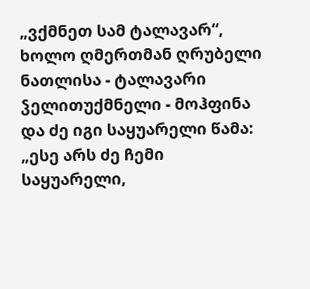„ვქმნეთ სამ ტალავარ“, ხოლო ღმერთმან ღრუბელი ნათლისა - ტალავარი ჴელითუქმნელი - მოჰფინა და ძე იგი საყუარელი წამა: „ესე არს ძე ჩემი საყუარელი,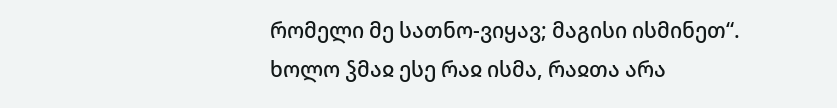რომელი მე სათნო-ვიყავ; მაგისი ისმინეთ“.
ხოლო ჴმაჲ ესე რაჲ ისმა, რაჲთა არა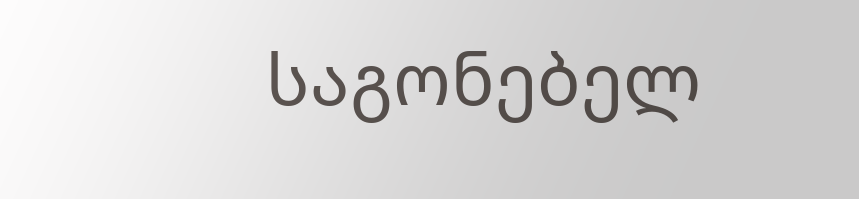საგონებელ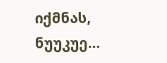იქმნას, ნუუკუე...